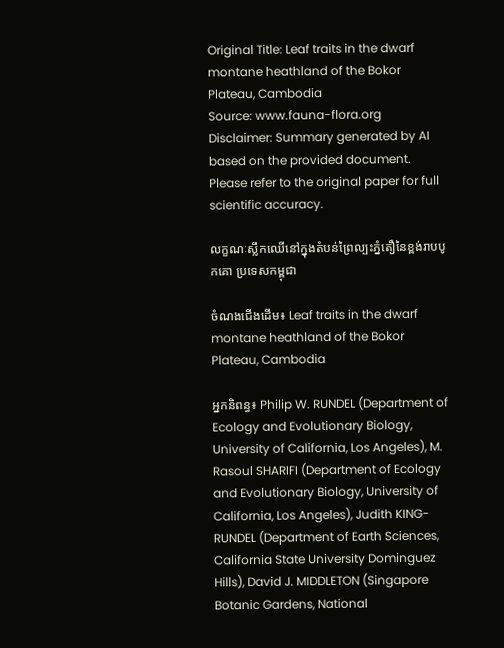Original Title: Leaf traits in the dwarf montane heathland of the Bokor Plateau, Cambodia
Source: www.fauna-flora.org
Disclaimer: Summary generated by AI based on the provided document. Please refer to the original paper for full scientific accuracy.

លក្ខណៈស្លឹកឈើនៅក្នុងតំបន់ព្រៃល្បះភ្នំតឿនៃខ្ពង់រាបបូកគោ ប្រទេសកម្ពុជា

ចំណងជើងដើម៖ Leaf traits in the dwarf montane heathland of the Bokor Plateau, Cambodia

អ្នកនិពន្ធ៖ Philip W. RUNDEL (Department of Ecology and Evolutionary Biology, University of California, Los Angeles), M. Rasoul SHARIFI (Department of Ecology and Evolutionary Biology, University of California, Los Angeles), Judith KING-RUNDEL (Department of Earth Sciences, California State University Dominguez Hills), David J. MIDDLETON (Singapore Botanic Gardens, National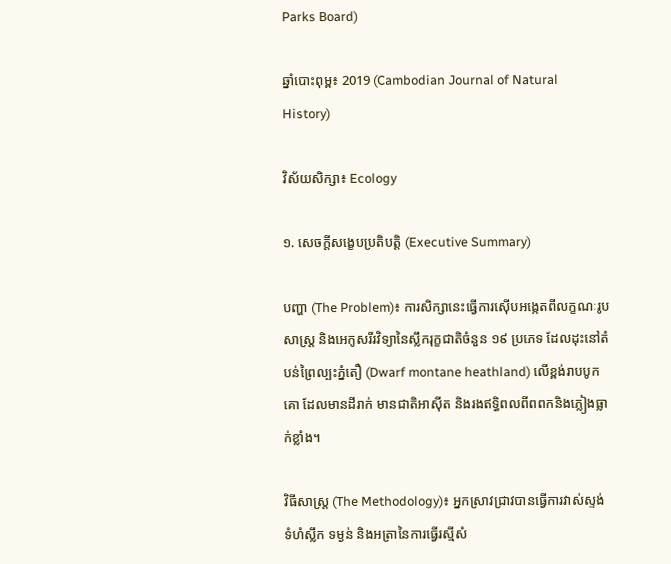Parks Board)

ឆ្នាំបោះពុម្ព៖ 2019 (Cambodian Journal of Natural History)

វិស័យសិក្សា៖ Ecology

១. សេចក្តីសង្ខេបប្រតិបត្តិ (Executive Summary)

បញ្ហា (The Problem)៖ ការសិក្សានេះធ្វើការស៊ើបអង្កេតពីលក្ខណៈរូបសាស្ត្រ និងអេកូសរីរវិទ្យានៃស្លឹករុក្ខជាតិចំនួន ១៩ ប្រភេទ ដែលដុះនៅតំបន់ព្រៃល្បះភ្នំតឿ (Dwarf montane heathland) លើខ្ពង់រាបបូកគោ ដែលមានដីរាក់ មានជាតិអាស៊ីត និងរងឥទ្ធិពលពីពពកនិងភ្លៀងធ្លាក់ខ្លាំង។

វិធីសាស្ត្រ (The Methodology)៖ អ្នកស្រាវជ្រាវបានធ្វើការវាស់ស្ទង់ទំហំស្លឹក ទម្ងន់ និងអត្រានៃការធ្វើរស្មីសំ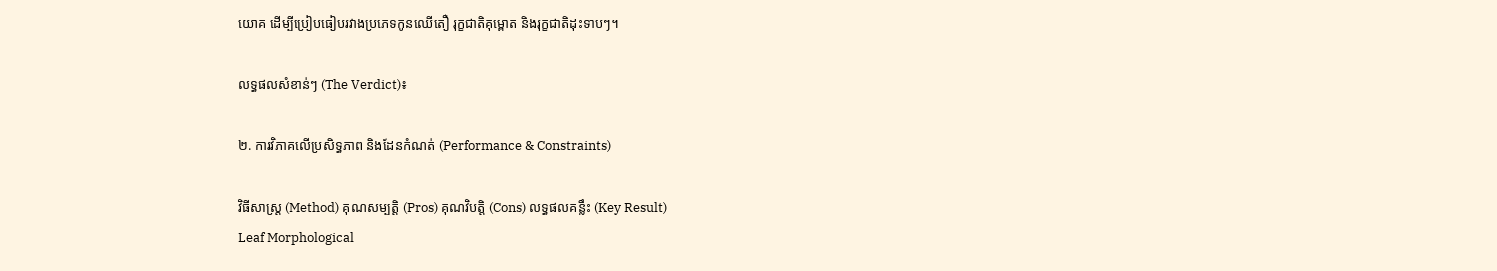យោគ ដើម្បីប្រៀបធៀបរវាងប្រភេទកូនឈើតឿ រុក្ខជាតិគុម្ពោត និងរុក្ខជាតិដុះទាបៗ។

លទ្ធផលសំខាន់ៗ (The Verdict)៖

២. ការវិភាគលើប្រសិទ្ធភាព និងដែនកំណត់ (Performance & Constraints)

វិធីសាស្ត្រ (Method) គុណសម្បត្តិ (Pros) គុណវិបត្តិ (Cons) លទ្ធផលគន្លឹះ (Key Result)
Leaf Morphological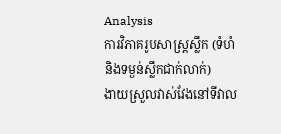Analysis
ការវិភាគរូបសាស្ត្រស្លឹក (ទំហំ និងទម្ងន់ស្លឹកជាក់លាក់)
ងាយស្រួលវាស់វែងនៅទីវាល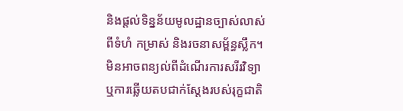និងផ្តល់ទិន្នន័យមូលដ្ឋានច្បាស់លាស់ពីទំហំ កម្រាស់ និងរចនាសម្ព័ន្ធស្លឹក។ មិនអាចពន្យល់ពីដំណើរការសរីរវិទ្យា ឬការឆ្លើយតបជាក់ស្តែងរបស់រុក្ខជាតិ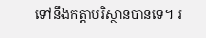ទៅនឹងកត្តាបរិស្ថានបានទេ។ រ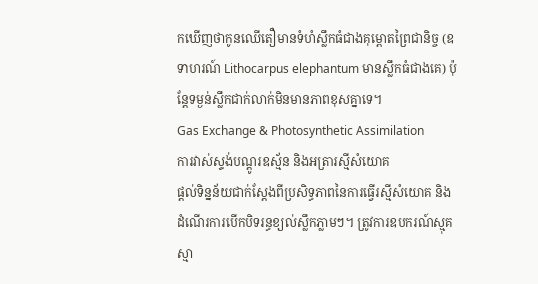កឃើញថាកូនឈើតឿមានទំហំស្លឹកធំជាងគុម្ពោតព្រៃជានិច្ច (ឧទាហរណ៍ Lithocarpus elephantum មានស្លឹកធំជាងគេ) ប៉ុន្តែទម្ងន់ស្លឹកជាក់លាក់មិនមានភាពខុសគ្នាទេ។
Gas Exchange & Photosynthetic Assimilation
ការវាស់ស្ទង់បណ្ដូរឧស្ម័ន និងអត្រារស្មីសំយោគ
ផ្តល់ទិន្នន័យជាក់ស្តែងពីប្រសិទ្ធភាពនៃការធ្វើរស្មីសំយោគ និងដំណើរការបើកបិទរន្ធខ្យល់ស្លឹកភ្លាមៗ។ ត្រូវការឧបករណ៍ស្មុគស្មា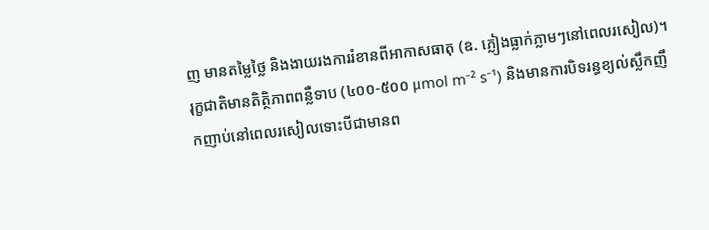ញ មានតម្លៃថ្លៃ និងងាយរងការរំខានពីអាកាសធាតុ (ឧ. ភ្លៀងធ្លាក់ភ្លាមៗនៅពេលរសៀល)។ រុក្ខជាតិមានតិត្ថិភាពពន្លឺទាប (៤០០-៥០០ μmol m⁻² s⁻¹) និងមានការបិទរន្ធខ្យល់ស្លឹកញឹកញាប់នៅពេលរសៀលទោះបីជាមានព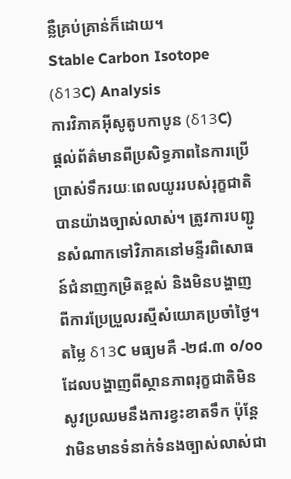ន្លឺគ្រប់គ្រាន់ក៏ដោយ។
Stable Carbon Isotope (δ13C) Analysis
ការវិភាគអ៊ីសូតូបកាបូន (δ13C)
ផ្តល់ព័ត៌មានពីប្រសិទ្ធភាពនៃការប្រើប្រាស់ទឹករយៈពេលយូររបស់រុក្ខជាតិបានយ៉ាងច្បាស់លាស់។ ត្រូវការបញ្ជូនសំណាកទៅវិភាគនៅមន្ទីរពិសោធន៍ជំនាញកម្រិតខ្ពស់ និងមិនបង្ហាញពីការប្រែប្រួលរស្មីសំយោគប្រចាំថ្ងៃ។ តម្លៃ δ13C មធ្យមគឺ -២៨.៣ o/oo ដែលបង្ហាញពីស្ថានភាពរុក្ខជាតិមិនសូវប្រឈមនឹងការខ្វះខាតទឹក ប៉ុន្តែវាមិនមានទំនាក់ទំនងច្បាស់លាស់ជា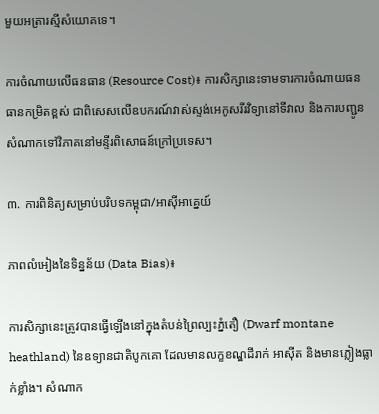មួយអត្រារស្មីសំយោគទេ។

ការចំណាយលើធនធាន (Resource Cost)៖ ការសិក្សានេះទាមទារការចំណាយធនធានកម្រិតខ្ពស់ ជាពិសេសលើឧបករណ៍វាស់ស្ទង់អេកូសរីរវិទ្យានៅទីវាល និងការបញ្ជូនសំណាកទៅវិភាគនៅមន្ទីរពិសោធន៍ក្រៅប្រទេស។

៣. ការពិនិត្យសម្រាប់បរិបទកម្ពុជា/អាស៊ីអាគ្នេយ៍

ភាពលំអៀងនៃទិន្នន័យ (Data Bias)៖

ការសិក្សានេះត្រូវបានធ្វើឡើងនៅក្នុងតំបន់ព្រៃល្បះភ្នំតឿ (Dwarf montane heathland) នៃឧទ្យានជាតិបូកគោ ដែលមានលក្ខខណ្ឌដីរាក់ អាស៊ីត និងមានភ្លៀងធ្លាក់ខ្លាំង។ សំណាក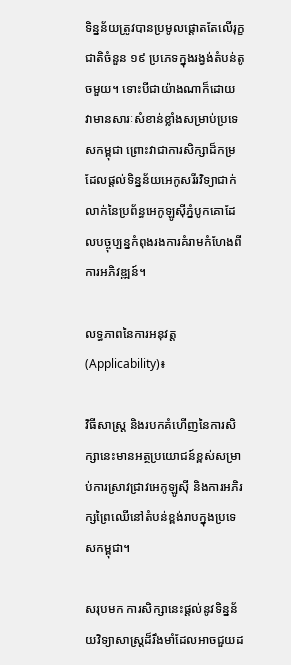ទិន្នន័យត្រូវបានប្រមូលផ្តោតតែលើរុក្ខជាតិចំនួន ១៩ ប្រភេទក្នុងរង្វង់តំបន់តូចមួយ។ ទោះបីជាយ៉ាងណាក៏ដោយ វាមានសារៈសំខាន់ខ្លាំងសម្រាប់ប្រទេសកម្ពុជា ព្រោះវាជាការសិក្សាដ៏កម្រដែលផ្តល់ទិន្នន័យអេកូសរីរវិទ្យាជាក់លាក់នៃប្រព័ន្ធអេកូឡូស៊ីភ្នំបូកគោដែលបច្ចុប្បន្នកំពុងរងការគំរាមកំហែងពីការអភិវឌ្ឍន៍។

លទ្ធភាពនៃការអនុវត្ត (Applicability)៖

វិធីសាស្ត្រ និងរបកគំហើញនៃការសិក្សានេះមានអត្ថប្រយោជន៍ខ្ពស់សម្រាប់ការស្រាវជ្រាវអេកូឡូស៊ី និងការអភិរក្សព្រៃឈើនៅតំបន់ខ្ពង់រាបក្នុងប្រទេសកម្ពុជា។

សរុបមក ការសិក្សានេះផ្តល់នូវទិន្នន័យវិទ្យាសាស្ត្រដ៏រឹងមាំដែលអាចជួយដ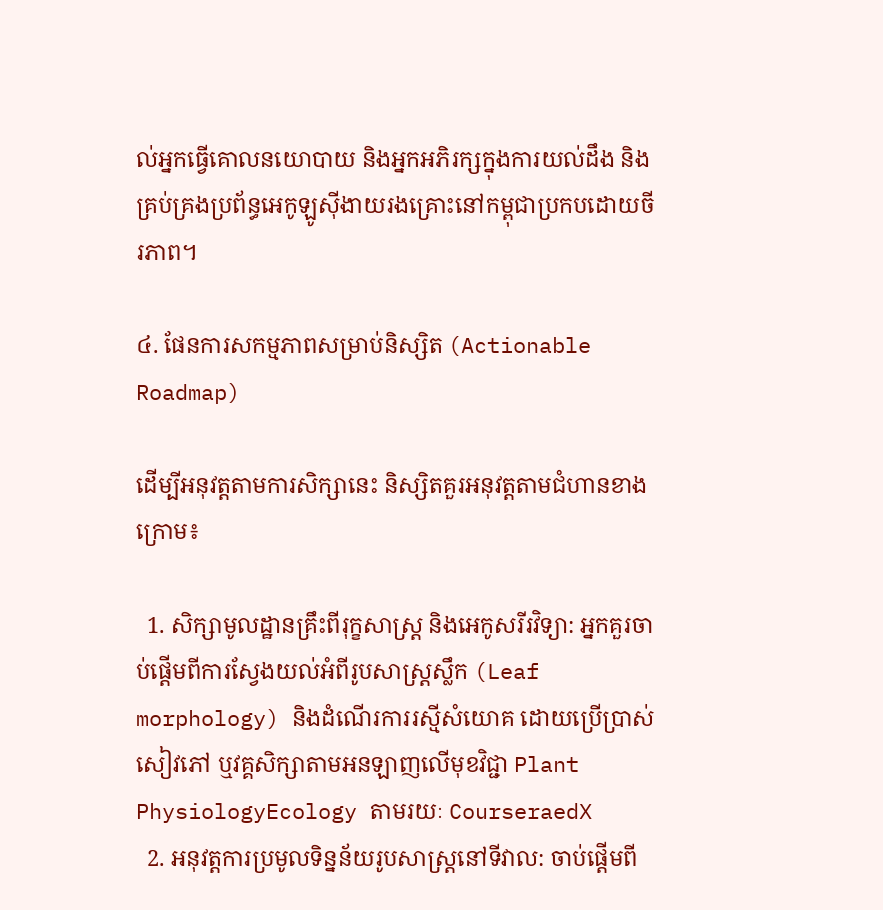ល់អ្នកធ្វើគោលនយោបាយ និងអ្នកអភិរក្សក្នុងការយល់ដឹង និងគ្រប់គ្រងប្រព័ន្ធអេកូឡូស៊ីងាយរងគ្រោះនៅកម្ពុជាប្រកបដោយចីរភាព។

៤. ផែនការសកម្មភាពសម្រាប់និស្សិត (Actionable Roadmap)

ដើម្បីអនុវត្តតាមការសិក្សានេះ និស្សិតគួរអនុវត្តតាមជំហានខាងក្រោម៖

  1. សិក្សាមូលដ្ឋានគ្រឹះពីរុក្ខសាស្ត្រ និងអេកូសរីរវិទ្យា: អ្នកគួរចាប់ផ្តើមពីការស្វែងយល់អំពីរូបសាស្ត្រស្លឹក (Leaf morphology) និងដំណើរការរស្មីសំយោគ ដោយប្រើប្រាស់សៀវភៅ ឬវគ្គសិក្សាតាមអនឡាញលើមុខវិជ្ជា Plant PhysiologyEcology តាមរយៈ CourseraedX
  2. អនុវត្តការប្រមូលទិន្នន័យរូបសាស្ត្រនៅទីវាល: ចាប់ផ្តើមពី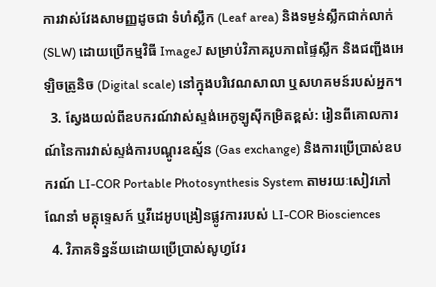ការវាស់វែងសាមញ្ញដូចជា ទំហំស្លឹក (Leaf area) និងទម្ងន់ស្លឹកជាក់លាក់ (SLW) ដោយប្រើកម្មវិធី ImageJ សម្រាប់វិភាគរូបភាពផ្ទៃស្លឹក និងជញ្ជីងអេឡិចត្រូនិច (Digital scale) នៅក្នុងបរិវេណសាលា ឬសហគមន៍របស់អ្នក។
  3. ស្វែងយល់ពីឧបករណ៍វាស់ស្ទង់អេកូឡូស៊ីកម្រិតខ្ពស់: រៀនពីគោលការណ៍នៃការវាស់ស្ទង់ការបណ្ដូរឧស្ម័ន (Gas exchange) និងការប្រើប្រាស់ឧបករណ៍ LI-COR Portable Photosynthesis System តាមរយៈសៀវភៅណែនាំ មគ្គុទ្ទេសក៍ ឬវីដេអូបង្រៀនផ្លូវការរបស់ LI-COR Biosciences
  4. វិភាគទិន្នន័យដោយប្រើប្រាស់សូហ្វវែរ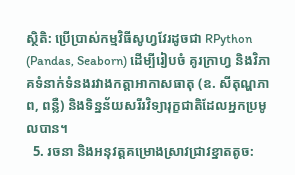ស្ថិតិ: ប្រើប្រាស់កម្មវិធីសូហ្វវែរដូចជា RPython (Pandas, Seaborn) ដើម្បីរៀបចំ គូរក្រាហ្វ និងវិភាគទំនាក់ទំនងរវាងកត្តាអាកាសធាតុ (ឧ. សីតុណ្ហភាព, ពន្លឺ) និងទិន្នន័យសរីរវិទ្យារុក្ខជាតិដែលអ្នកប្រមូលបាន។
  5. រចនា និងអនុវត្តគម្រោងស្រាវជ្រាវខ្នាតតូច: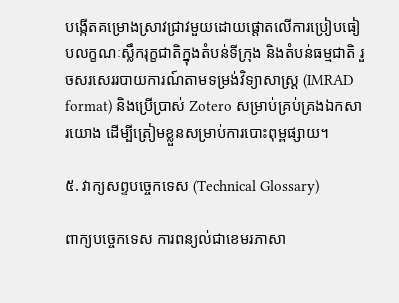បង្កើតគម្រោងស្រាវជ្រាវមួយដោយផ្តោតលើការប្រៀបធៀបលក្ខណៈស្លឹករុក្ខជាតិក្នុងតំបន់ទីក្រុង និងតំបន់ធម្មជាតិ រួចសរសេររបាយការណ៍តាមទម្រង់វិទ្យាសាស្ត្រ (IMRAD format) និងប្រើប្រាស់ Zotero សម្រាប់គ្រប់គ្រងឯកសារយោង ដើម្បីត្រៀមខ្លួនសម្រាប់ការបោះពុម្ពផ្សាយ។

៥. វាក្យសព្ទបច្ចេកទេស (Technical Glossary)

ពាក្យបច្ចេកទេស ការពន្យល់ជាខេមរភាសា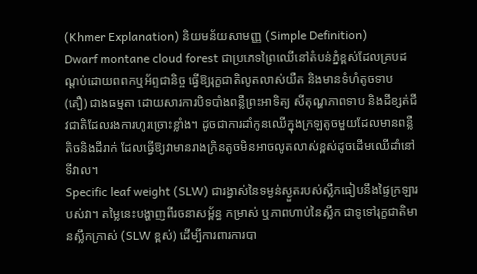(Khmer Explanation) និយមន័យសាមញ្ញ (Simple Definition)
Dwarf montane cloud forest ជាប្រភេទព្រៃឈើនៅតំបន់ភ្នំខ្ពស់ដែលគ្របដណ្ដប់ដោយពពកឬអ័ព្ទជានិច្ច ធ្វើឱ្យរុក្ខជាតិលូតលាស់យឺត និងមានទំហំតូចទាប (តឿ) ជាងធម្មតា ដោយសារការបិទបាំងពន្លឺព្រះអាទិត្យ សីតុណ្ហភាពទាប និងដីខ្សត់ជីវជាតិដែលរងការហូរច្រោះខ្លាំង។ ដូចជាការដាំកូនឈើក្នុងក្រឡតូចមួយដែលមានពន្លឺតិចនិងដីរាក់ ដែលធ្វើឱ្យវាមានរាងក្រិនតូចមិនអាចលូតលាស់ខ្ពស់ដូចដើមឈើដាំនៅទីវាល។
Specific leaf weight (SLW) ជារង្វាស់នៃទម្ងន់ស្ងួតរបស់ស្លឹកធៀបនឹងផ្ទៃក្រឡារបស់វា។ តម្លៃនេះបង្ហាញពីរចនាសម្ព័ន្ធ កម្រាស់ ឬភាពហាប់នៃស្លឹក ជាទូទៅរុក្ខជាតិមានស្លឹកក្រាស់ (SLW ខ្ពស់) ដើម្បីការពារការបា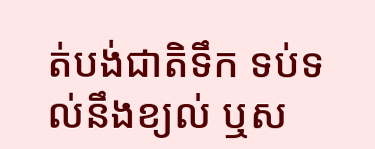ត់បង់ជាតិទឹក ទប់ទល់នឹងខ្យល់ ឬស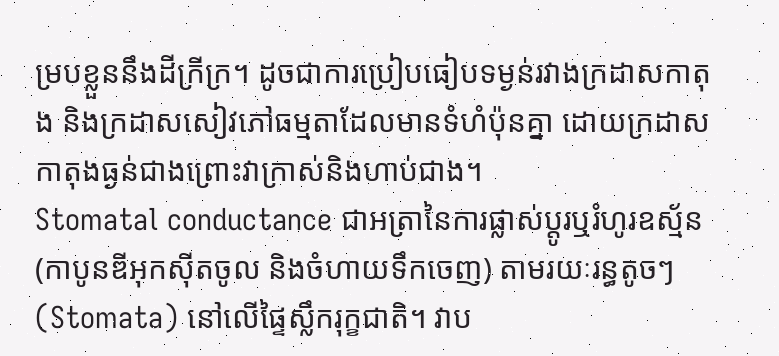ម្របខ្លួននឹងដីក្រីក្រ។ ដូចជាការប្រៀបធៀបទម្ងន់រវាងក្រដាសកាតុង និងក្រដាសសៀវភៅធម្មតាដែលមានទំហំប៉ុនគ្នា ដោយក្រដាសកាតុងធ្ងន់ជាងព្រោះវាក្រាស់និងហាប់ជាង។
Stomatal conductance ជាអត្រានៃការផ្លាស់ប្តូរឬរំហូរឧស្ម័ន (កាបូនឌីអុកស៊ីតចូល និងចំហាយទឹកចេញ) តាមរយៈរន្ធតូចៗ (Stomata) នៅលើផ្ទៃស្លឹករុក្ខជាតិ។ វាប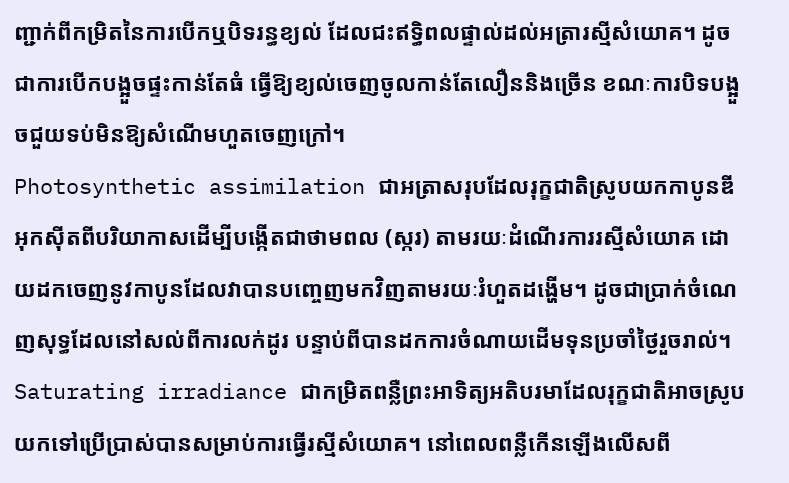ញ្ជាក់ពីកម្រិតនៃការបើកឬបិទរន្ធខ្យល់ ដែលជះឥទ្ធិពលផ្ទាល់ដល់អត្រារស្មីសំយោគ។ ដូចជាការបើកបង្អួចផ្ទះកាន់តែធំ ធ្វើឱ្យខ្យល់ចេញចូលកាន់តែលឿននិងច្រើន ខណៈការបិទបង្អួចជួយទប់មិនឱ្យសំណើមហួតចេញក្រៅ។
Photosynthetic assimilation ជាអត្រាសរុបដែលរុក្ខជាតិស្រូបយកកាបូនឌីអុកស៊ីតពីបរិយាកាសដើម្បីបង្កើតជាថាមពល (ស្ករ) តាមរយៈដំណើរការរស្មីសំយោគ ដោយដកចេញនូវកាបូនដែលវាបានបញ្ចេញមកវិញតាមរយៈរំហួតដង្ហើម។ ដូចជាប្រាក់ចំណេញសុទ្ធដែលនៅសល់ពីការលក់ដូរ បន្ទាប់ពីបានដកការចំណាយដើមទុនប្រចាំថ្ងៃរួចរាល់។
Saturating irradiance ជាកម្រិតពន្លឺព្រះអាទិត្យអតិបរមាដែលរុក្ខជាតិអាចស្រូបយកទៅប្រើប្រាស់បានសម្រាប់ការធ្វើរស្មីសំយោគ។ នៅពេលពន្លឺកើនឡើងលើសពី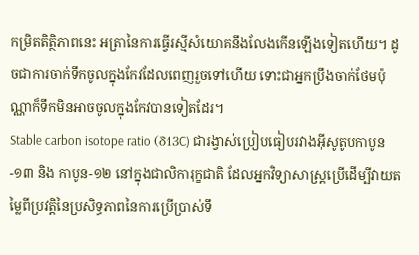កម្រិតតិត្ថិភាពនេះ អត្រានៃការធ្វើរស្មីសំយោគនឹងលែងកើនឡើងទៀតហើយ។ ដូចជាការចាក់ទឹកចូលក្នុងកែវដែលពេញរួចទៅហើយ ទោះជាអ្នកប្រឹងចាក់ថែមប៉ុណ្ណាក៏ទឹកមិនអាចចូលក្នុងកែវបានទៀតដែរ។
Stable carbon isotope ratio (δ13C) ជារង្វាស់ប្រៀបធៀបរវាងអ៊ីសូតូបកាបូន-១៣ និង កាបូន-១២ នៅក្នុងជាលិការុក្ខជាតិ ដែលអ្នកវិទ្យាសាស្ត្រប្រើដើម្បីវាយតម្លៃពីប្រវត្តិនៃប្រសិទ្ធភាពនៃការប្រើប្រាស់ទឹ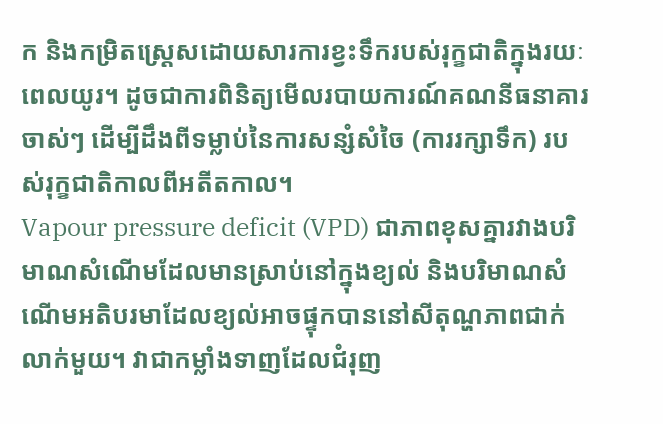ក និងកម្រិតស្ត្រេសដោយសារការខ្វះទឹករបស់រុក្ខជាតិក្នុងរយៈពេលយូរ។ ដូចជាការពិនិត្យមើលរបាយការណ៍គណនីធនាគារចាស់ៗ ដើម្បីដឹងពីទម្លាប់នៃការសន្សំសំចៃ (ការរក្សាទឹក) របស់រុក្ខជាតិកាលពីអតីតកាល។
Vapour pressure deficit (VPD) ជាភាពខុសគ្នារវាងបរិមាណសំណើមដែលមានស្រាប់នៅក្នុងខ្យល់ និងបរិមាណសំណើមអតិបរមាដែលខ្យល់អាចផ្ទុកបាននៅសីតុណ្ហភាពជាក់លាក់មួយ។ វាជាកម្លាំងទាញដែលជំរុញ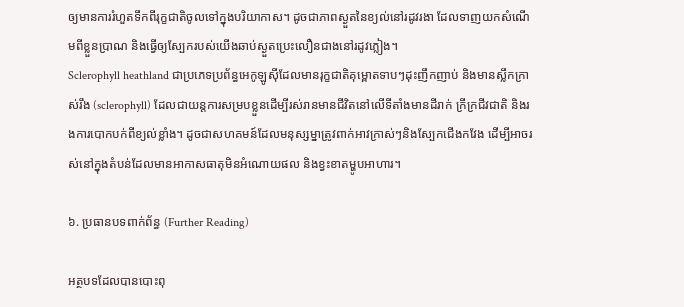ឲ្យមានការរំហួតទឹកពីរុក្ខជាតិចូលទៅក្នុងបរិយាកាស។ ដូចជាភាពស្ងួតនៃខ្យល់នៅរដូវរងា ដែលទាញយកសំណើមពីខ្លួនប្រាណ និងធ្វើឲ្យស្បែករបស់យើងឆាប់ស្ងួតប្រេះលឿនជាងនៅរដូវភ្លៀង។
Sclerophyll heathland ជាប្រភេទប្រព័ន្ធអេកូឡូស៊ីដែលមានរុក្ខជាតិគុម្ពោតទាបៗដុះញឹកញាប់ និងមានស្លឹកក្រាស់រឹង (sclerophyll) ដែលជាយន្តការសម្របខ្លួនដើម្បីរស់រានមានជីវិតនៅលើទីតាំងមានដីរាក់ ក្រីក្រជីវជាតិ និងរងការបោកបក់ពីខ្យល់ខ្លាំង។ ដូចជាសហគមន៍ដែលមនុស្សម្នាត្រូវពាក់អាវក្រាស់ៗនិងស្បែកជើងកវែង ដើម្បីអាចរស់នៅក្នុងតំបន់ដែលមានអាកាសធាតុមិនអំណោយផល និងខ្វះខាតម្ហូបអាហារ។

៦. ប្រធានបទពាក់ព័ន្ធ (Further Reading)

អត្ថបទដែលបានបោះពុ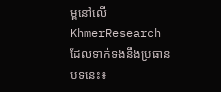ម្ពនៅលើ KhmerResearch ដែលទាក់ទងនឹងប្រធានបទនេះ៖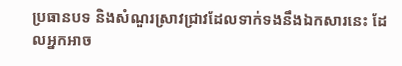ប្រធានបទ និងសំណួរស្រាវជ្រាវដែលទាក់ទងនឹងឯកសារនេះ ដែលអ្នកអាច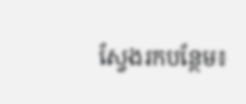ស្វែងរកបន្ថែម៖